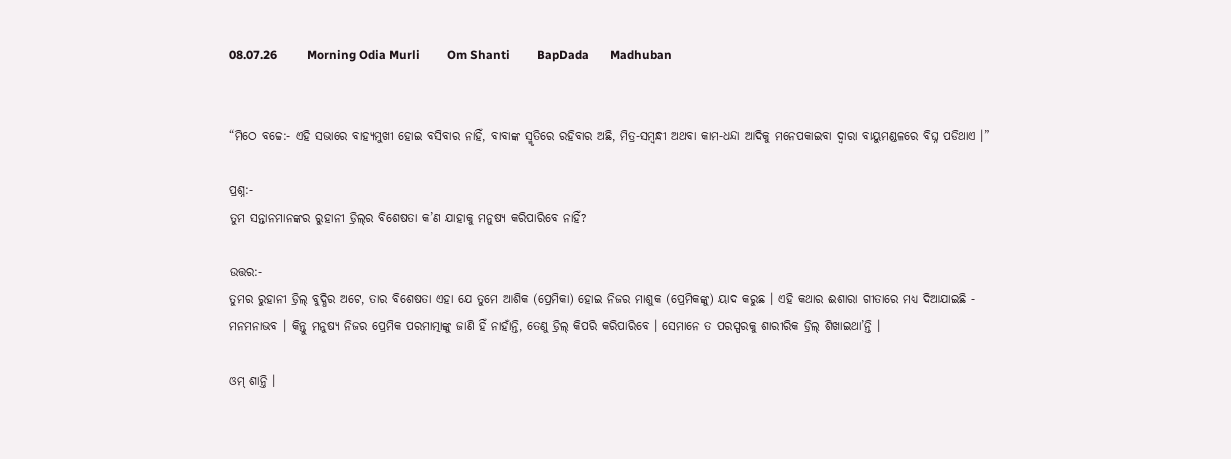08.07.26          Morning Odia Murli         Om Shanti         BapDada       Madhuban


“ମିଠେ ବଚ୍ଚେ:- ଏହି ସଭାରେ ବାହ୍ୟମୁଖୀ ହୋଇ ବସିବାର ନାହିଁ, ବାବାଙ୍କ ସ୍ମୃତିରେ ରହିବାର ଅଛି, ମିତ୍ର-ସମ୍ବନ୍ଧୀ ଅଥବା କାମ-ଧନ୍ଦା ଆଦିକୁ ମନେପକାଇବା ଦ୍ୱାରା ବାୟୁମଣ୍ଡଳରେ ବିଘ୍ନ ପଡିଥାଏ ।”

ପ୍ରଶ୍ନ:-
ତୁମ ସନ୍ତାନମାନଙ୍କର ରୁହାନୀ ଡ୍ରିଲ୍‌ର ବିଶେଷତା କ’ଣ ଯାହାକୁ ମନୁଷ୍ୟ କରିପାରିବେ ନାହିଁ?

ଉତ୍ତର:-
ତୁମର ରୁହାନୀ ଡ୍ରିଲ୍ ବୁଦ୍ଧିର ଅଟେ, ତାର ବିଶେଷତା ଏହା ଯେ ତୁମେ ଆଶିକ (ପ୍ରେମିକା) ହୋଇ ନିଜର ମାଶୁକ (ପ୍ରେମିକଙ୍କୁ) ୟାଦ କରୁଛ । ଏହି କଥାର ଈଶାରା ଗୀତାରେ ମଧ୍ୟ ଦିଆଯାଇଛି - ମନମନାଭବ । କିନ୍ତୁ ମନୁଷ୍ୟ ନିଜର ପ୍ରେମିକ ପରମାତ୍ମାଙ୍କୁ ଜାଣି ହିଁ ନାହାଁନ୍ତି, ତେଣୁ ଡ୍ରିଲ୍ କିପରି କରିପାରିବେ । ସେମାନେ ତ ପରସ୍ପରକୁ ଶାରୀରିକ ଡ୍ରିଲ୍ ଶିଖାଇଥା’ନ୍ତି ।

ଓମ୍ ଶାନ୍ତି ।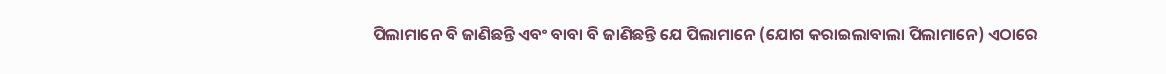ପିଲାମାନେ ବି ଜାଣିଛନ୍ତି ଏବଂ ବାବା ବି ଜାଣିଛନ୍ତି ଯେ ପିଲାମାନେ (ଯୋଗ କରାଇଲାବାଲା ପିଲାମାନେ) ଏଠାରେ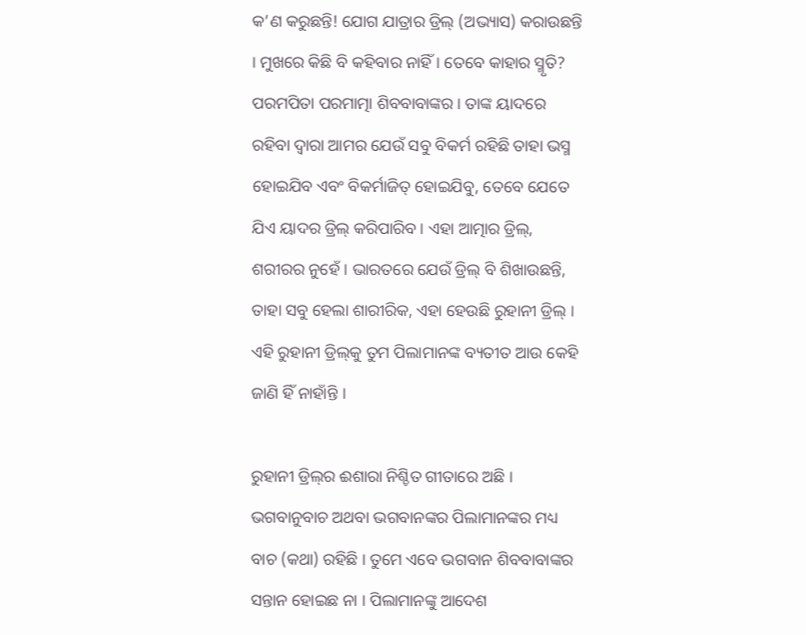କ’ଣ କରୁଛନ୍ତି! ଯୋଗ ଯାତ୍ରାର ଡ୍ରିଲ୍ (ଅଭ୍ୟାସ) କରାଉଛନ୍ତି । ମୁଖରେ କିଛି ବି କହିବାର ନାହିଁ । ତେବେ କାହାର ସ୍ମୃତି? ପରମପିତା ପରମାତ୍ମା ଶିବବାବାଙ୍କର । ତାଙ୍କ ୟାଦରେ ରହିବା ଦ୍ୱାରା ଆମର ଯେଉଁ ସବୁ ବିକର୍ମ ରହିଛି ତାହା ଭସ୍ମ ହୋଇଯିବ ଏବଂ ବିକର୍ମାଜିତ୍ ହୋଇଯିବୁ, ତେବେ ଯେତେ ଯିଏ ୟାଦର ଡ୍ରିଲ୍ କରିପାରିବ । ଏହା ଆତ୍ମାର ଡ୍ରିଲ୍‌, ଶରୀରର ନୁହେଁ । ଭାରତରେ ଯେଉଁ ଡ୍ରିଲ୍ ବି ଶିଖାଉଛନ୍ତି, ତାହା ସବୁ ହେଲା ଶାରୀରିକ, ଏହା ହେଉଛି ରୁହାନୀ ଡ୍ରିଲ୍ । ଏହି ରୁହାନୀ ଡ୍ରିଲ୍‌କୁ ତୁମ ପିଲାମାନଙ୍କ ବ୍ୟତୀତ ଆଉ କେହି ଜାଣି ହିଁ ନାହାଁନ୍ତି ।

ରୁହାନୀ ଡ୍ରିଲ୍‌ର ଈଶାରା ନିଶ୍ଚିତ ଗୀତାରେ ଅଛି । ଭଗବାନୁବାଚ ଅଥବା ଭଗବାନଙ୍କର ପିଲାମାନଙ୍କର ମଧ୍ୟ ବାଚ (କଥା) ରହିଛି । ତୁମେ ଏବେ ଭଗବାନ ଶିବବାବାଙ୍କର ସନ୍ତାନ ହୋଇଛ ନା । ପିଲାମାନଙ୍କୁ ଆଦେଶ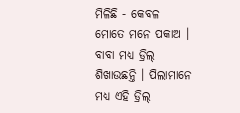ମିଳିଛି - କେବଳ ମୋତେ ମନେ ପକାଅ । ବାବା ମଧ୍ୟ ଡ୍ରିଲ୍ ଶିଖାଉଛନ୍ତି । ପିଲାମାନେ ମଧ୍ୟ ଏହି ଡ୍ରିଲ୍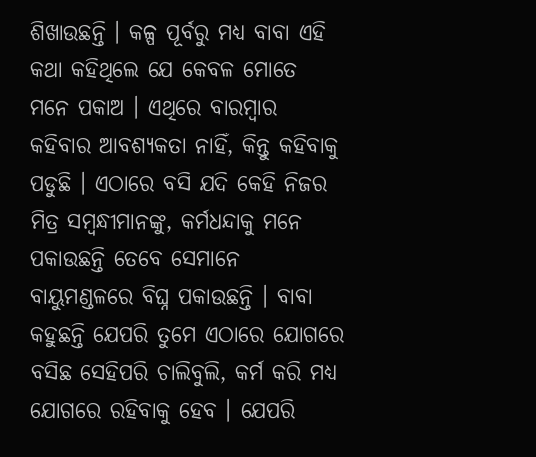ଶିଖାଉଛନ୍ତି । କଳ୍ପ ପୂର୍ବରୁ ମଧ୍ୟ ବାବା ଏହି କଥା କହିଥିଲେ ଯେ କେବଳ ମୋତେ ମନେ ପକାଅ । ଏଥିରେ ବାରମ୍ବାର କହିବାର ଆବଶ୍ୟକତା ନାହିଁ, କିନ୍ତୁ କହିବାକୁ ପଡୁଛି । ଏଠାରେ ବସି ଯଦି କେହି ନିଜର ମିତ୍ର ସମ୍ବନ୍ଧୀମାନଙ୍କୁ, କର୍ମଧନ୍ଦାକୁ ମନେ ପକାଉଛନ୍ତି ତେବେ ସେମାନେ ବାୟୁମଣ୍ଡଳରେ ବିଘ୍ନ ପକାଉଛନ୍ତି । ବାବା କହୁଛନ୍ତି ଯେପରି ତୁମେ ଏଠାରେ ଯୋଗରେ ବସିଛ ସେହିପରି ଚାଲିବୁଲି, କର୍ମ କରି ମଧ୍ୟ ଯୋଗରେ ରହିବାକୁ ହେବ । ଯେପରି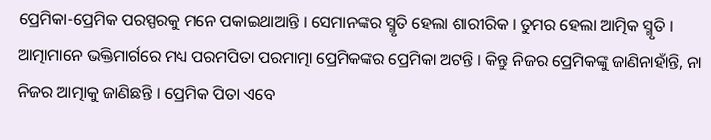ପ୍ରେମିକା-ପ୍ରେମିକ ପରସ୍ପରକୁ ମନେ ପକାଇଥାଆନ୍ତି । ସେମାନଙ୍କର ସ୍ମୃତି ହେଲା ଶାରୀରିକ । ତୁମର ହେଲା ଆତ୍ମିକ ସ୍ମୃତି । ଆତ୍ମାମାନେ ଭକ୍ତିମାର୍ଗରେ ମଧ୍ୟ ପରମପିତା ପରମାତ୍ମା ପ୍ରେମିକଙ୍କର ପ୍ରେମିକା ଅଟନ୍ତି । କିନ୍ତୁ ନିଜର ପ୍ରେମିକଙ୍କୁ ଜାଣିନାହାଁନ୍ତି, ନା ନିଜର ଆତ୍ମାକୁ ଜାଣିଛନ୍ତି । ପ୍ରେମିକ ପିତା ଏବେ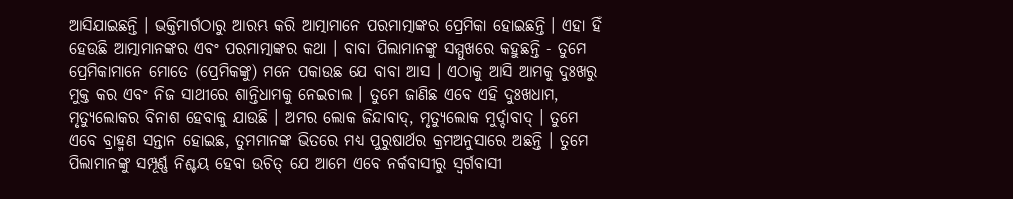ଆସିଯାଇଛନ୍ତି । ଭକ୍ତିମାର୍ଗଠାରୁ ଆରମ୍ଭ କରି ଆତ୍ମାମାନେ ପରମାତ୍ମାଙ୍କର ପ୍ରେମିକା ହୋଇଛନ୍ତି । ଏହା ହିଁ ହେଉଛି ଆତ୍ମାମାନଙ୍କର ଏବଂ ପରମାତ୍ମାଙ୍କର କଥା । ବାବା ପିଲାମାନଙ୍କୁ ସମ୍ମୁଖରେ କହୁଛନ୍ତି - ତୁମେ ପ୍ରେମିକାମାନେ ମୋତେ (ପ୍ରେମିକଙ୍କୁ) ମନେ ପକାଉଛ ଯେ ବାବା ଆସ । ଏଠାକୁ ଆସି ଆମକୁ ଦୁଃଖରୁ ମୁକ୍ତ କର ଏବଂ ନିଜ ସାଥୀରେ ଶାନ୍ତିଧାମକୁ ନେଇଚାଲ । ତୁମେ ଜାଣିଛ ଏବେ ଏହି ଦୁଃଖଧାମ, ମୃତ୍ୟୁଲୋକର ବିନାଶ ହେବାକୁ ଯାଉଛି । ଅମର ଲୋକ ଜିନ୍ଦାବାଦ୍‌, ମୃତ୍ୟୁଲୋକ ମୁର୍ଦ୍ଦାବାଦ୍ । ତୁମେ ଏବେ ବ୍ରାହ୍ମଣ ସନ୍ତାନ ହୋଇଛ, ତୁମମାନଙ୍କ ଭିତରେ ମଧ୍ୟ ପୁରୁଷାର୍ଥର କ୍ରମଅନୁସାରେ ଅଛନ୍ତି । ତୁମେ ପିଲାମାନଙ୍କୁ ସମ୍ପୂର୍ଣ୍ଣ ନିଶ୍ଚୟ ହେବା ଉଚିତ୍ ଯେ ଆମେ ଏବେ ନର୍କବାସୀରୁ ସ୍ୱର୍ଗବାସୀ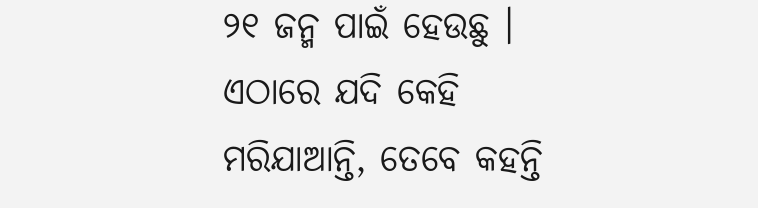୨୧ ଜନ୍ମ ପାଇଁ ହେଉଛୁ । ଏଠାରେ ଯଦି କେହି ମରିଯାଆନ୍ତି, ତେବେ କହନ୍ତି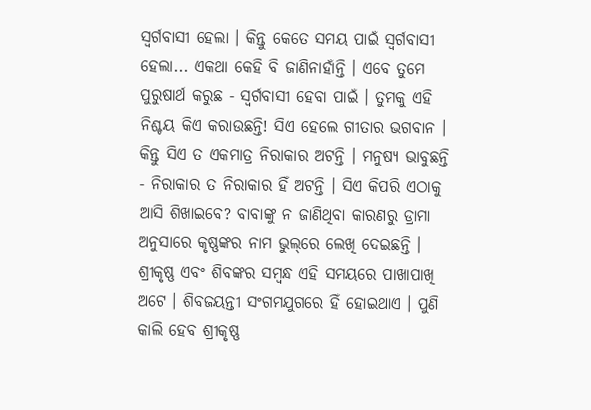ସ୍ୱର୍ଗବାସୀ ହେଲା । କିନ୍ତୁ କେତେ ସମୟ ପାଇଁ ସ୍ୱର୍ଗବାସୀ ହେଲା... ଏକଥା କେହି ବି ଜାଣିନାହାଁନ୍ତି । ଏବେ ତୁମେ ପୁରୁଷାର୍ଥ କରୁଛ - ସ୍ୱର୍ଗବାସୀ ହେବା ପାଇଁ । ତୁମକୁ ଏହି ନିଶ୍ଚୟ କିଏ କରାଉଛନ୍ତି! ସିଏ ହେଲେ ଗୀତାର ଭଗବାନ । କିନ୍ତୁ ସିଏ ତ ଏକମାତ୍ର ନିରାକାର ଅଟନ୍ତି । ମନୁଷ୍ୟ ଭାବୁଛନ୍ତି - ନିରାକାର ତ ନିରାକାର ହିଁ ଅଟନ୍ତି । ସିଏ କିପରି ଏଠାକୁ ଆସି ଶିଖାଇବେ? ବାବାଙ୍କୁ ନ ଜାଣିଥିବା କାରଣରୁ ଡ୍ରାମା ଅନୁସାରେ କୃଷ୍ଣଙ୍କର ନାମ ଭୁଲ୍‌ରେ ଲେଖି ଦେଇଛନ୍ତି । ଶ୍ରୀକୃଷ୍ଣ ଏବଂ ଶିବଙ୍କର ସମ୍ବନ୍ଧ ଏହି ସମୟରେ ପାଖାପାଖି ଅଟେ । ଶିବଜୟନ୍ତୀ ସଂଗମଯୁଗରେ ହିଁ ହୋଇଥାଏ । ପୁଣି କାଲି ହେବ ଶ୍ରୀକୃଷ୍ଣ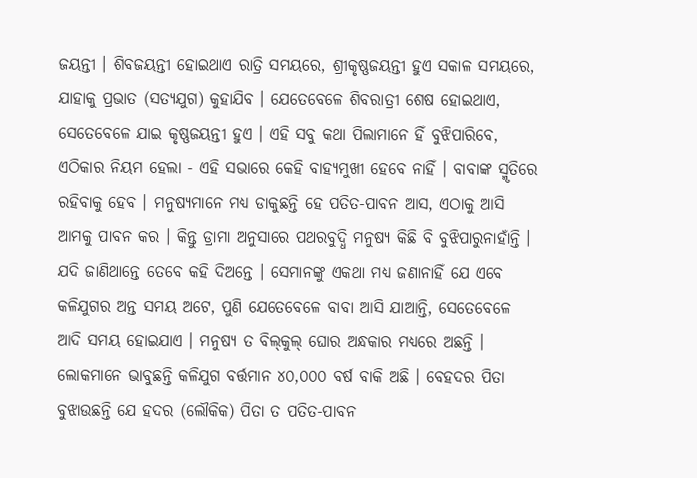ଜୟନ୍ତୀ । ଶିବଜୟନ୍ତୀ ହୋଇଥାଏ ରାତ୍ରି ସମୟରେ, ଶ୍ରୀକୃଷ୍ଣଜୟନ୍ତୀ ହୁଏ ସକାଳ ସମୟରେ, ଯାହାକୁ ପ୍ରଭାତ (ସତ୍ୟଯୁଗ) କୁହାଯିବ । ଯେତେବେଳେ ଶିବରାତ୍ରୀ ଶେଷ ହୋଇଥାଏ, ସେତେବେଳେ ଯାଇ କୃଷ୍ଣଜୟନ୍ତୀ ହୁଏ । ଏହି ସବୁ କଥା ପିଲାମାନେ ହିଁ ବୁଝିପାରିବେ, ଏଠିକାର ନିୟମ ହେଲା - ଏହି ସଭାରେ କେହି ବାହ୍ୟମୁଖୀ ହେବେ ନାହିଁ । ବାବାଙ୍କ ସ୍ମୃତିରେ ରହିବାକୁ ହେବ । ମନୁଷ୍ୟମାନେ ମଧ୍ୟ ଡାକୁଛନ୍ତି ହେ ପତିତ-ପାବନ ଆସ, ଏଠାକୁ ଆସି ଆମକୁ ପାବନ କର । କିନ୍ତୁ ଡ୍ରାମା ଅନୁସାରେ ପଥରବୁଦ୍ଧି ମନୁଷ୍ୟ କିଛି ବି ବୁଝିପାରୁନାହାଁନ୍ତି । ଯଦି ଜାଣିଥାନ୍ତେ ତେବେ କହି ଦିଅନ୍ତେ । ସେମାନଙ୍କୁ ଏକଥା ମଧ୍ୟ ଜଣାନାହିଁ ଯେ ଏବେ କଳିଯୁଗର ଅନ୍ତ ସମୟ ଅଟେ, ପୁଣି ଯେତେବେଳେ ବାବା ଆସି ଯାଆନ୍ତି, ସେତେବେଳେ ଆଦି ସମୟ ହୋଇଯାଏ । ମନୁଷ୍ୟ ତ ବିଲ୍‌କୁଲ୍ ଘୋର ଅନ୍ଧକାର ମଧ୍ୟରେ ଅଛନ୍ତି । ଲୋକମାନେ ଭାବୁଛନ୍ତି କଳିଯୁଗ ବର୍ତ୍ତମାନ ୪୦,୦୦୦ ବର୍ଷ ବାକି ଅଛି । ବେହଦର ପିତା ବୁଝାଉଛନ୍ତି ଯେ ହଦର (ଲୌକିକ) ପିତା ତ ପତିତ-ପାବନ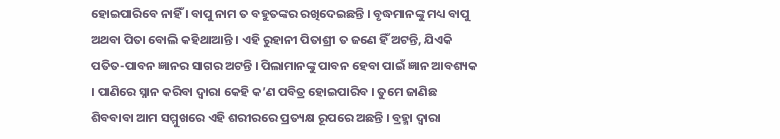ହୋଇପାରିବେ ନାହିଁ । ବାପୁ ନାମ ତ ବହୁତଙ୍କର ରଖିଦେଇଛନ୍ତି । ବୃଦ୍ଧମାନଙ୍କୁ ମଧ୍ୟ ବାପୁ ଅଥବା ପିତା ବୋଲି କହିଥାଆନ୍ତି । ଏହି ରୁହାନୀ ପିତାଶ୍ରୀ ତ ଜଣେ ହିଁ ଅଟନ୍ତି, ଯିଏକି ପତିତ-ପାବନ ଜ୍ଞାନର ସାଗର ଅଟନ୍ତି । ପିଲାମାନଙ୍କୁ ପାବନ ହେବା ପାଇଁ ଜ୍ଞାନ ଆବଶ୍ୟକ । ପାଣିରେ ସ୍ନାନ କରିବା ଦ୍ୱାରା କେହି କ’ଣ ପବିତ୍ର ହୋଇପାରିବ । ତୁମେ ଜାଣିଛ ଶିବବାବା ଆମ ସମ୍ମୁଖରେ ଏହି ଶରୀରରେ ପ୍ରତ୍ୟକ୍ଷ ରୂପରେ ଅଛନ୍ତି । ବ୍ରହ୍ମା ଦ୍ୱାରା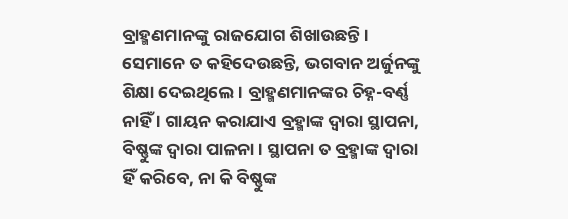ବ୍ରାହ୍ମଣମାନଙ୍କୁ ରାଜଯୋଗ ଶିଖାଉଛନ୍ତି । ସେମାନେ ତ କହିଦେଉଛନ୍ତି, ଭଗବାନ ଅର୍ଜୁନଙ୍କୁ ଶିକ୍ଷା ଦେଇଥିଲେ । ବ୍ରାହ୍ମଣମାନଙ୍କର ଚିହ୍ନ-ବର୍ଣ୍ଣ ନାହିଁ । ଗାୟନ କରାଯାଏ ବ୍ରହ୍ମାଙ୍କ ଦ୍ୱାରା ସ୍ଥାପନା, ବିଷ୍ଣୁଙ୍କ ଦ୍ୱାରା ପାଳନା । ସ୍ଥାପନା ତ ବ୍ରହ୍ମାଙ୍କ ଦ୍ୱାରା ହିଁ କରିବେ, ନା କି ବିଷ୍ଣୁଙ୍କ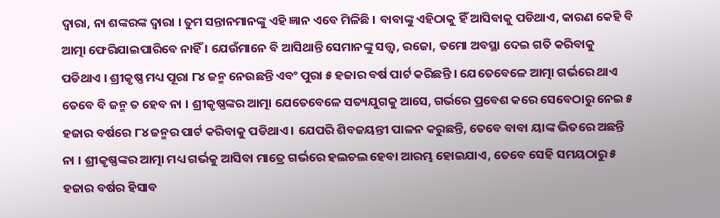ଦ୍ୱାରା, ନା ଶଙ୍କରଙ୍କ ଦ୍ୱାରା । ତୁମ ସନ୍ତାନମାନଙ୍କୁ ଏହି ଜ୍ଞାନ ଏବେ ମିଳିଛି । ବାବାଙ୍କୁ ଏହିଠାକୁ ହିଁ ଆସିବାକୁ ପଡିଥାଏ, କାରଣ କେହି ବି ଆତ୍ମା ଫେରିଯାଇପାରିବେ ନାହିଁ । ଯେଉଁମାନେ ବି ଆସିଥାନ୍ତି ସେମାନଙ୍କୁ ସତ୍ତ୍ୱ, ରଜୋ, ତମୋ ଅବସ୍ଥା ଦେଇ ଗତି କରିବାକୁ ପଡିଥାଏ । ଶ୍ରୀକୃଷ୍ଣ ମଧ୍ୟ ପୂରା ୮୪ ଜନ୍ମ ନେଉଛନ୍ତି ଏବଂ ପୁରା ୫ ହଜାର ବର୍ଷ ପାର୍ଟ କରିଛନ୍ତି । ଯେତେବେଳେ ଆତ୍ମା ଗର୍ଭରେ ଥାଏ ତେବେ ବି ଜନ୍ମ ତ ହେବ ନା । ଶ୍ରୀକୃଷ୍ଣଙ୍କର ଆତ୍ମା ଯେତେବେଳେ ସତ୍ୟଯୁଗକୁ ଆସେ, ଗର୍ଭରେ ପ୍ରବେଶ କରେ ସେବେଠାରୁ ନେଇ ୫ ହଜାର ବର୍ଷରେ ୮୪ ଜନ୍ମର ପାର୍ଟ କରିବାକୁ ପଡିଥାଏ । ଯେପରି ଶିବଜୟନ୍ତୀ ପାଳନ କରୁଛନ୍ତି, ତେବେ ବାବା ୟାଙ୍କ ଭିତରେ ଅଛନ୍ତି ନା । ଶ୍ରୀକୃଷ୍ଣଙ୍କର ଆତ୍ମା ମଧ୍ୟ ଗର୍ଭକୁ ଆସିବା ମାତ୍ରେ ଗର୍ଭରେ ହଲଚଲ ହେବା ଆରମ୍ଭ ହୋଇଯାଏ, ତେବେ ସେହି ସମୟଠାରୁ ୫ ହଜାର ବର୍ଷର ହିସାବ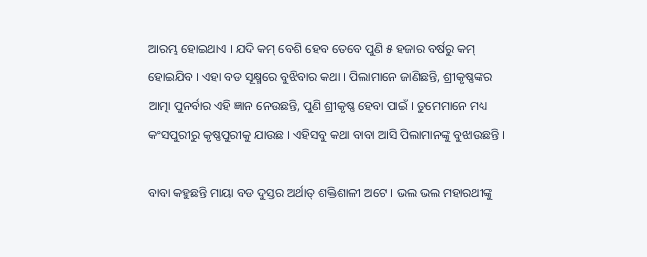ଆରମ୍ଭ ହୋଇଥାଏ । ଯଦି କମ୍ ବେଶି ହେବ ତେବେ ପୁଣି ୫ ହଜାର ବର୍ଷରୁ କମ୍ ହୋଇଯିବ । ଏହା ବଡ ସୂକ୍ଷ୍ମରେ ବୁଝିବାର କଥା । ପିଲାମାନେ ଜାଣିଛନ୍ତି, ଶ୍ରୀକୃଷ୍ଣଙ୍କର ଆତ୍ମା ପୁନର୍ବାର ଏହି ଜ୍ଞାନ ନେଉଛନ୍ତି, ପୁଣି ଶ୍ରୀକୃଷ୍ଣ ହେବା ପାଇଁ । ତୁମେମାନେ ମଧ୍ୟ କଂସପୁରୀରୁ କୃଷ୍ଣପୁରୀକୁ ଯାଉଛ । ଏହିସବୁ କଥା ବାବା ଆସି ପିଲାମାନଙ୍କୁ ବୁଝାଉଛନ୍ତି ।

ବାବା କହୁଛନ୍ତି ମାୟା ବଡ ଦୁସ୍ତର ଅର୍ଥାତ୍ ଶକ୍ତିଶାଳୀ ଅଟେ । ଭଲ ଭଲ ମହାରଥୀଙ୍କୁ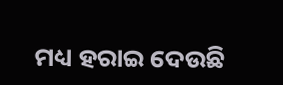ମଧ୍ୟ ହରାଇ ଦେଉଛି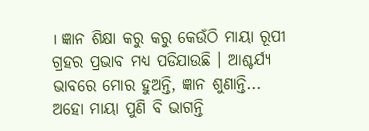। ଜ୍ଞାନ ଶିକ୍ଷା କରୁ କରୁ କେଉଁଠି ମାୟା ରୂପୀ ଗ୍ରହର ପ୍ରଭାବ ମଧ୍ୟ ପଡିଯାଉଛି । ଆଶ୍ଚର୍ଯ୍ୟ ଭାବରେ ମୋର ହୁଅନ୍ତି, ଜ୍ଞାନ ଶୁଣାନ୍ତି... ଅହୋ ମାୟା ପୁଣି ବି ଭାଗନ୍ତି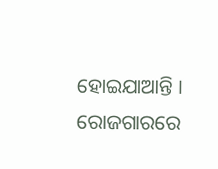ହୋଇଯାଆନ୍ତି । ରୋଜଗାରରେ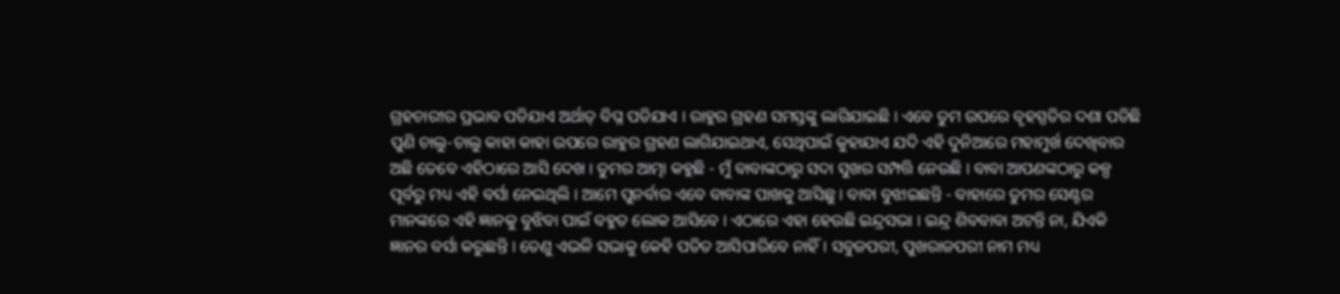ଗ୍ରହଚାରୀର ପ୍ରଭାବ ପଡିଯାଏ ଅର୍ଥାତ୍ ବିଘ୍ନ ପଡିଯାଏ । ରାହୁର ଗ୍ରହଣ ସମସ୍ତଙ୍କୁ ଲାଗିଯାଇଛି । ଏବେ ତୁମ ଉପରେ ବୃହସ୍ପତିର ଦଶା ପଡିଛି ପୁଣି ଚାଲୁ-ଚାଲୁ କାହା କାହା ଉପରେ ରାହୁର ଗ୍ରହଣ ଲାଗିଯାଇଥାଏ, ସେଥିପାଇଁ କୁହାଯାଏ ଯଦି ଏହି ଦୁନିଆରେ ମହାମୁର୍ଖ ଦେଖିବାର ଅଛି ତେବେ ଏହିଠାରେ ଆସି ଦେଖ । ତୁମର ଆତ୍ମା କହୁଛି - ମୁଁ ବାବାଙ୍କଠାରୁ ସଦା ସୁଖର ସମ୍ପତ୍ତି ନେଉଛି । ବାବା ଆପଣଙ୍କଠାରୁ କଳ୍ପ ପୂର୍ବରୁ ମଧ୍ୟ ଏହି ବର୍ସା ନେଇଥିଲି । ଆମେ ପୁନର୍ବାର ଏବେ ବାବାଙ୍କ ପାଖକୁ ଆସିଛୁ । ବାବା ବୁଝାଇଛନ୍ତି - ବାହାରେ ତୁମର ସେଣ୍ଟର ମାନଙ୍କରେ ଏହି ଜ୍ଞାନକୁ ବୁଝିବା ପାଇଁ ବହୁତ ଲୋକ ଆସିବେ । ଏଠାରେ ଏହା ହେଉଛି ଇନ୍ଦ୍ରସଭା । ଇନ୍ଦ୍ର ଶିବବାବା ଅଟନ୍ତି ନା, ଯିଏକି ଜ୍ଞାନର ବର୍ସା କରୁଛନ୍ତି । ତେଣୁ ଏଭଳି ସଭାକୁ କେହି ପତିତ ଆସିପାରିବେ ନାହିଁ । ସବୁଜପରୀ, ପୁଖରାଜପରୀ ନାମ ମଧ୍ୟ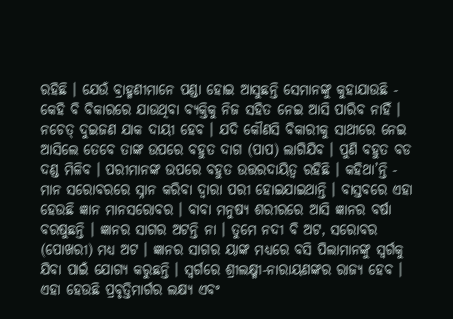ରହିଛି । ଯେଉଁ ବ୍ରାହ୍ମଣୀମାନେ ପଣ୍ଡା ହୋଇ ଆସୁଛନ୍ତି ସେମାନଙ୍କୁ କୁହାଯାଉଛି - କେହି ବି ବିକାରରେ ଯାଉଥିବା ବ୍ୟକ୍ତିକୁ ନିଜ ସହିତ ନେଇ ଆସି ପାରିବ ନାହିଁ । ନଚେତ୍ ଦୁଇଜଣ ଯାକ ଦାୟୀ ହେବ । ଯଦି କୌଣସି ବିକାରୀକୁ ସାଥୀରେ ନେଇ ଆସିଲେ ତେବେ ତାଙ୍କ ଉପରେ ବହୁତ ଦାଗ (ପାପ) ଲାଗିଯିବ । ପୁଣି ବହୁତ ବଡ ଦଣ୍ଡ ମିଳିବ । ପରୀମାନଙ୍କ ଉପରେ ବହୁତ ଉତ୍ତରଦାୟିତ୍ୱ ରହିଛି । କହିଥା’ନ୍ତି - ମାନ ସରୋବରରେ ସ୍ନାନ କରିବା ଦ୍ୱାରା ପରୀ ହୋଇଯାଇଥାନ୍ତି । ବାସ୍ତବରେ ଏହା ହେଉଛି ଜ୍ଞାନ ମାନସରୋବର । ବାବା ମନୁଷ୍ୟ ଶରୀରରେ ଆସି ଜ୍ଞାନର ବର୍ଷା ବରଷୁଛନ୍ତି । ଜ୍ଞାନର ସାଗର ଅଟନ୍ତି ନା । ତୁମେ ନଦୀ ବି ଅଟ, ସରୋବର (ପୋଖରୀ) ମଧ୍ୟ ଅଟ । ଜ୍ଞାନର ସାଗର ୟାଙ୍କ ମଧ୍ୟରେ ବସି ପିଲାମାନଙ୍କୁ ସ୍ୱର୍ଗକୁ ଯିବା ପାଇଁ ଯୋଗ୍ୟ କରୁଛନ୍ତି । ସ୍ୱର୍ଗରେ ଶ୍ରୀଲକ୍ଷ୍ମୀ-ନାରାୟଣଙ୍କର ରାଜ୍ୟ ହେବ । ଏହା ହେଉଛି ପ୍ରବୃତ୍ତିମାର୍ଗର ଲକ୍ଷ୍ୟ ଏବଂ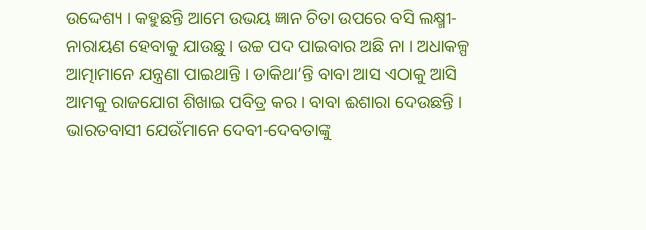ଉଦ୍ଦେଶ୍ୟ । କହୁଛନ୍ତି ଆମେ ଉଭୟ ଜ୍ଞାନ ଚିତା ଉପରେ ବସି ଲକ୍ଷ୍ମୀ-ନାରାୟଣ ହେବାକୁ ଯାଉଛୁ । ଉଚ୍ଚ ପଦ ପାଇବାର ଅଛି ନା । ଅଧାକଳ୍ପ ଆତ୍ମାମାନେ ଯନ୍ତ୍ରଣା ପାଇଥାନ୍ତି । ଡାକିଥା’ନ୍ତି ବାବା ଆସ ଏଠାକୁ ଆସି ଆମକୁ ରାଜଯୋଗ ଶିଖାଇ ପବିତ୍ର କର । ବାବା ଈଶାରା ଦେଉଛନ୍ତି । ଭାରତବାସୀ ଯେଉଁମାନେ ଦେବୀ-ଦେବତାଙ୍କୁ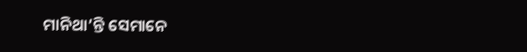ମାନିଥା’ନ୍ତି ସେମାନେ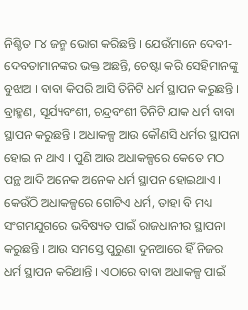ନିଶ୍ଚିତ ୮୪ ଜନ୍ମ ଭୋଗ କରିଛନ୍ତି । ଯେଉଁମାନେ ଦେବୀ-ଦେବତାମାନଙ୍କର ଭକ୍ତ ଅଛନ୍ତି, ଚେଷ୍ଟା କରି ସେହିମାନଙ୍କୁ ବୁଝାଅ । ବାବା କିପରି ଆସି ତିନିଟି ଧର୍ମ ସ୍ଥାପନ କରୁଛନ୍ତି । ବ୍ରାହ୍ମଣ, ସୂର୍ଯ୍ୟବଂଶୀ, ଚନ୍ଦ୍ରବଂଶୀ ତିନିଟି ଯାକ ଧର୍ମ ବାବା ସ୍ଥାପନ କରୁଛନ୍ତି । ଅଧାକଳ୍ପ ଆଉ କୌଣସି ଧର୍ମର ସ୍ଥାପନା ହୋଇ ନ ଥାଏ । ପୁଣି ଆଉ ଅଧାକଳ୍ପରେ କେତେ ମଠ ପନ୍ଥ ଆଦି ଅନେକ ଅନେକ ଧର୍ମ ସ୍ଥାପନ ହୋଇଥାଏ । କେଉଁଠି ଅଧାକଳ୍ପରେ ଗୋଟିଏ ଧର୍ମ, ତାହା ବି ମଧ୍ୟ ସଂଗମଯୁଗରେ ଭବିଷ୍ୟତ ପାଇଁ ରାଜଧାନୀର ସ୍ଥାପନା କରୁଛନ୍ତି । ଆଉ ସମସ୍ତେ ପୁରୁଣା ଦୁନଆରେ ହିଁ ନିଜର ଧର୍ମ ସ୍ଥାପନ କରିଥାନ୍ତି । ଏଠାରେ ବାବା ଅଧାକଳ୍ପ ପାଇଁ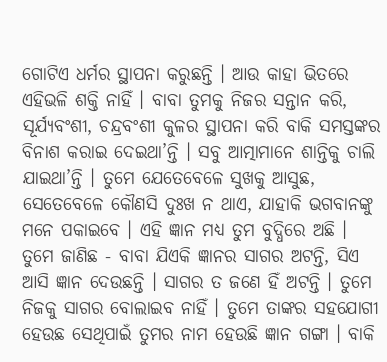ଗୋଟିଏ ଧର୍ମର ସ୍ଥାପନା କରୁଛନ୍ତି । ଆଉ କାହା ଭିତରେ ଏହିଭଳି ଶକ୍ତି ନାହିଁ । ବାବା ତୁମକୁ ନିଜର ସନ୍ତାନ କରି, ସୂର୍ଯ୍ୟବଂଶୀ, ଚନ୍ଦ୍ରବଂଶୀ କୁଳର ସ୍ଥାପନା କରି ବାକି ସମସ୍ତଙ୍କର ବିନାଶ କରାଇ ଦେଇଥା’ନ୍ତି । ସବୁ ଆତ୍ମାମାନେ ଶାନ୍ତିକୁ ଚାଲି ଯାଇଥା’ନ୍ତି । ତୁମେ ଯେତେବେଳେ ସୁଖକୁ ଆସୁଛ, ସେତେବେଳେ କୌଣସି ଦୁଃଖ ନ ଥାଏ, ଯାହାକି ଭଗବାନଙ୍କୁ ମନେ ପକାଇବେ । ଏହି ଜ୍ଞାନ ମଧ୍ୟ ତୁମ ବୁଦ୍ଧିରେ ଅଛି । ତୁମେ ଜାଣିଛ - ବାବା ଯିଏକି ଜ୍ଞାନର ସାଗର ଅଟନ୍ତି, ସିଏ ଆସି ଜ୍ଞାନ ଦେଉଛନ୍ତି । ସାଗର ତ ଜଣେ ହିଁ ଅଟନ୍ତି । ତୁମେ ନିଜକୁ ସାଗର ବୋଲାଇବ ନାହିଁ । ତୁମେ ତାଙ୍କର ସହଯୋଗୀ ହେଉଛ ସେଥିପାଇଁ ତୁମର ନାମ ହେଉଛି ଜ୍ଞାନ ଗଙ୍ଗା । ବାକି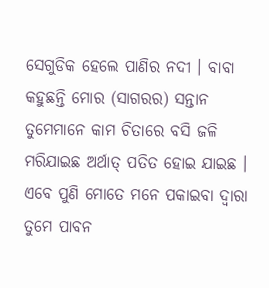ସେଗୁଡିକ ହେଲେ ପାଣିର ନଦୀ । ବାବା କହୁଛନ୍ତି ମୋର (ସାଗରର) ସନ୍ତାନ ତୁମେମାନେ କାମ ଚିତାରେ ବସି ଜଳି ମରିଯାଇଛ ଅର୍ଥାତ୍ ପତିତ ହୋଇ ଯାଇଛ । ଏବେ ପୁଣି ମୋତେ ମନେ ପକାଇବା ଦ୍ୱାରା ତୁମେ ପାବନ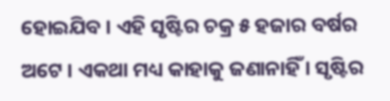ହୋଇଯିବ । ଏହି ସୃଷ୍ଟିର ଚକ୍ର ୫ ହଜାର ବର୍ଷର ଅଟେ । ଏକଥା ମଧ୍ୟ କାହାକୁ ଜଣାନାହିଁ । ସୃଷ୍ଟିର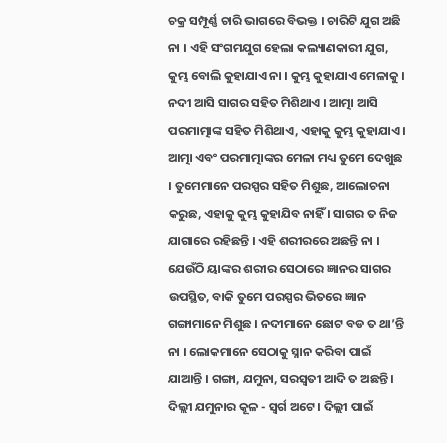ଚକ୍ର ସମ୍ପୂର୍ଣ୍ଣ ଚାରି ଭାଗରେ ବିଭକ୍ତ । ଚାରିଟି ଯୁଗ ଅଛି ନା । ଏହି ସଂଗମଯୁଗ ହେଲା କଲ୍ୟାଣକାରୀ ଯୁଗ, କୁମ୍ଭ ବୋଲି କୁହାଯାଏ ନା । କୁମ୍ଭ କୁହାଯାଏ ମେଳାକୁ । ନଦୀ ଆସି ସାଗର ସହିତ ମିଶିଥାଏ । ଆତ୍ମା ଆସି ପରମାତ୍ମାଙ୍କ ସହିତ ମିଶିଥାଏ, ଏହାକୁ କୁମ୍ଭ କୁହାଯାଏ । ଆତ୍ମା ଏବଂ ପରମାତ୍ମାଙ୍କର ମେଳା ମଧ୍ୟ ତୁମେ ଦେଖୁଛ । ତୁମେମାନେ ପରସ୍ପର ସହିତ ମିଶୁଛ, ଆଲୋଚନା କରୁଛ, ଏହାକୁ କୁମ୍ଭ କୁହାଯିବ ନାହିଁ । ସାଗର ତ ନିଜ ଯାଗାରେ ରହିଛନ୍ତି । ଏହି ଶରୀରରେ ଅଛନ୍ତି ନା । ଯେଉଁଠି ୟାଙ୍କର ଶରୀର ସେଠାରେ ଜ୍ଞାନର ସାଗର ଉପସ୍ଥିତ, ବାକି ତୁମେ ପରସ୍ପର ଭିତରେ ଜ୍ଞାନ ଗଙ୍ଗାମାନେ ମିଶୁଛ । ନଦୀମାନେ ଛୋଟ ବଡ ତ ଥା’ନ୍ତି ନା । ଲୋକମାନେ ସେଠାକୁ ସ୍ନାନ କରିବା ପାଇଁ ଯାଆନ୍ତି । ଗଙ୍ଗା, ଯମୁନା, ସରସ୍ୱତୀ ଆଦି ତ ଅଛନ୍ତି । ଦିଲ୍ଲୀ ଯମୁନାର କୂଳ - ସ୍ୱର୍ଗ ଅଟେ । ଦିଲ୍ଲୀ ପାଇଁ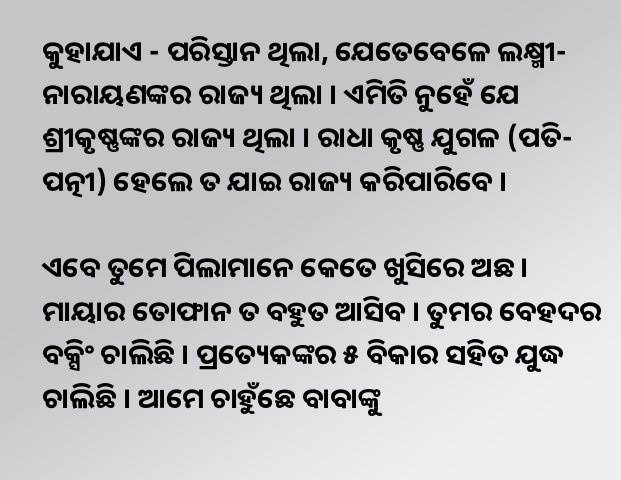କୁହାଯାଏ - ପରିସ୍ତାନ ଥିଲା, ଯେତେବେଳେ ଲକ୍ଷ୍ମୀ-ନାରାୟଣଙ୍କର ରାଜ୍ୟ ଥିଲା । ଏମିତି ନୁହେଁ ଯେ ଶ୍ରୀକୃଷ୍ଣଙ୍କର ରାଜ୍ୟ ଥିଲା । ରାଧା କୃଷ୍ଣ ଯୁଗଳ (ପତି-ପତ୍ନୀ) ହେଲେ ତ ଯାଇ ରାଜ୍ୟ କରିପାରିବେ ।

ଏବେ ତୁମେ ପିଲାମାନେ କେତେ ଖୁସିରେ ଅଛ । ମାୟାର ତୋଫାନ ତ ବହୁତ ଆସିବ । ତୁମର ବେହଦର ବକ୍ସିଂ ଚାଲିଛି । ପ୍ରତ୍ୟେକଙ୍କର ୫ ବିକାର ସହିତ ଯୁଦ୍ଧ ଚାଲିଛି । ଆମେ ଚାହୁଁଛେ ବାବାଙ୍କୁ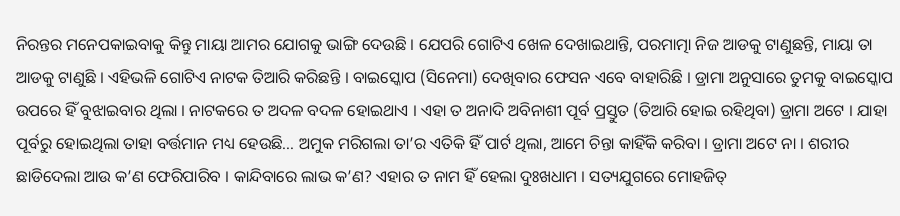ନିରନ୍ତର ମନେପକାଇବାକୁ କିନ୍ତୁ ମାୟା ଆମର ଯୋଗକୁ ଭାଙ୍ଗି ଦେଉଛି । ଯେପରି ଗୋଟିଏ ଖେଳ ଦେଖାଇଥାନ୍ତି, ପରମାତ୍ମା ନିଜ ଆଡକୁ ଟାଣୁଛନ୍ତି, ମାୟା ତା ଆଡକୁ ଟାଣୁଛି । ଏହିଭଳି ଗୋଟିଏ ନାଟକ ତିଆରି କରିଛନ୍ତି । ବାଇସ୍କୋପ (ସିନେମା) ଦେଖିବାର ଫେସନ ଏବେ ବାହାରିଛି । ଡ୍ରାମା ଅନୁସାରେ ତୁମକୁ ବାଇସ୍କୋପ ଉପରେ ହିଁ ବୁଝାଇବାର ଥିଲା । ନାଟକରେ ତ ଅଦଳ ବଦଳ ହୋଇଥାଏ । ଏହା ତ ଅନାଦି ଅବିନାଶୀ ପୂର୍ବ ପ୍ରସ୍ତୁତ (ତିଆରି ହୋଇ ରହିଥିବା) ଡ୍ରାମା ଅଟେ । ଯାହା ପୂର୍ବରୁ ହୋଇଥିଲା ତାହା ବର୍ତ୍ତମାନ ମଧ୍ୟ ହେଉଛି... ଅମୁକ ମରିଗଲା ତା’ର ଏତିକି ହିଁ ପାର୍ଟ ଥିଲା, ଆମେ ଚିନ୍ତା କାହିଁକି କରିବା । ଡ୍ରାମା ଅଟେ ନା । ଶରୀର ଛାଡିଦେଲା ଆଉ କ’ଣ ଫେରିପାରିବ । କାନ୍ଦିବାରେ ଲାଭ କ’ଣ? ଏହାର ତ ନାମ ହିଁ ହେଲା ଦୁଃଖଧାମ । ସତ୍ୟଯୁଗରେ ମୋହଜିତ୍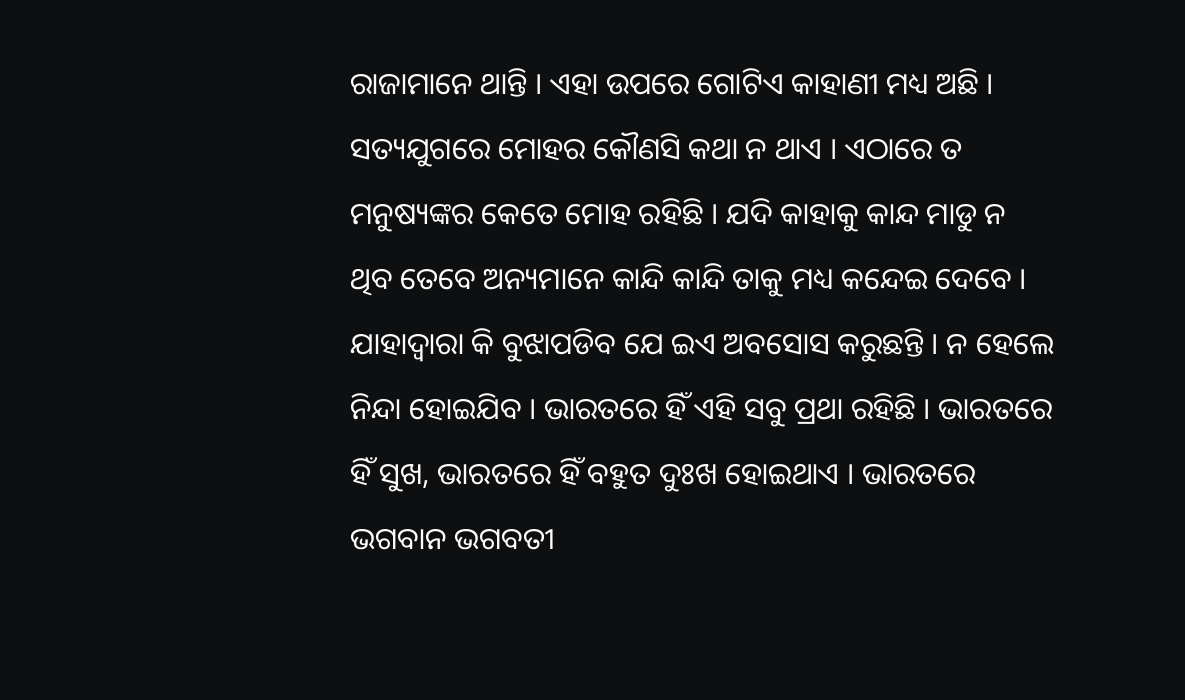ରାଜାମାନେ ଥାନ୍ତି । ଏହା ଉପରେ ଗୋଟିଏ କାହାଣୀ ମଧ୍ୟ ଅଛି । ସତ୍ୟଯୁଗରେ ମୋହର କୌଣସି କଥା ନ ଥାଏ । ଏଠାରେ ତ ମନୁଷ୍ୟଙ୍କର କେତେ ମୋହ ରହିଛି । ଯଦି କାହାକୁ କାନ୍ଦ ମାଡୁ ନ ଥିବ ତେବେ ଅନ୍ୟମାନେ କାନ୍ଦି କାନ୍ଦି ତାକୁ ମଧ୍ୟ କନ୍ଦେଇ ଦେବେ । ଯାହାଦ୍ୱାରା କି ବୁଝାପଡିବ ଯେ ଇଏ ଅବସୋସ କରୁଛନ୍ତି । ନ ହେଲେ ନିନ୍ଦା ହୋଇଯିବ । ଭାରତରେ ହିଁ ଏହି ସବୁ ପ୍ରଥା ରହିଛି । ଭାରତରେ ହିଁ ସୁଖ, ଭାରତରେ ହିଁ ବହୁତ ଦୁଃଖ ହୋଇଥାଏ । ଭାରତରେ ଭଗବାନ ଭଗବତୀ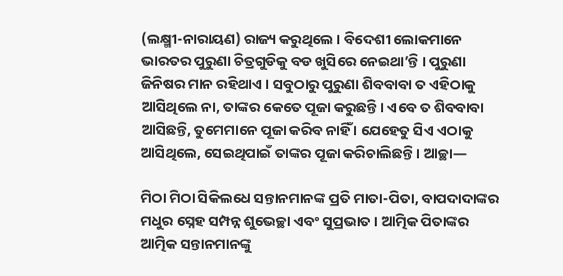(ଲକ୍ଷ୍ମୀ-ନାରାୟଣ) ରାଜ୍ୟ କରୁଥିଲେ । ବିଦେଶୀ ଲୋକମାନେ ଭାରତର ପୁରୁଣା ଚିତ୍ରଗୁଡିକୁ ବଡ ଖୁସିରେ ନେଇଥା’ନ୍ତି । ପୁରୁଣା ଜିନିଷର ମାନ ରହିଥାଏ । ସବୁଠାରୁ ପୁରୁଣା ଶିବବାବା ତ ଏହିଠାକୁ ଆସିଥିଲେ ନା, ତାଙ୍କର କେତେ ପୂଜା କରୁଛନ୍ତି । ଏବେ ତ ଶିବବାବା ଆସିଛନ୍ତି, ତୁମେମାନେ ପୂଜା କରିବ ନାହିଁ । ଯେହେତୁ ସିଏ ଏଠାକୁ ଆସିଥିଲେ, ସେଇଥିପାଇଁ ତାଙ୍କର ପୂଜା କରିଚାଲିଛନ୍ତି । ଆଚ୍ଛା—

ମିଠା ମିଠା ସିକିଲଧେ ସନ୍ତାନମାନଙ୍କ ପ୍ରତି ମାତା-ପିତା, ବାପଦାଦାଙ୍କର ମଧୁର ସ୍ନେହ ସମ୍ପନ୍ନ ଶୁଭେଚ୍ଛା ଏବଂ ସୁପ୍ରଭାତ । ଆତ୍ମିକ ପିତାଙ୍କର ଆତ୍ମିକ ସନ୍ତାନମାନଙ୍କୁ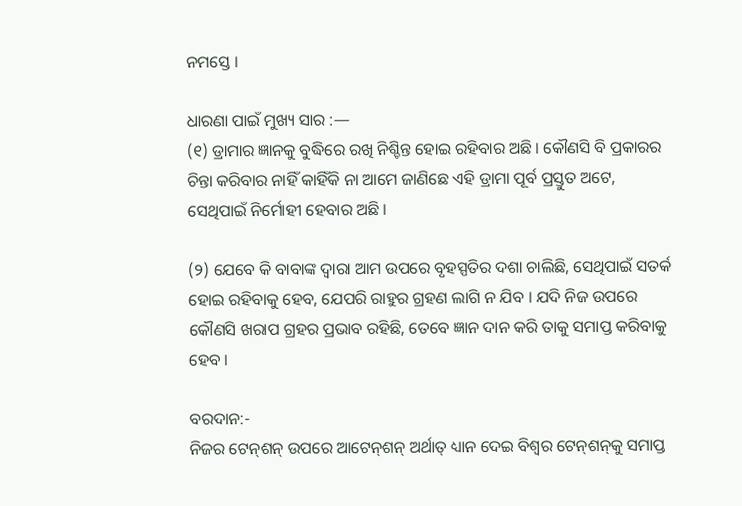ନମସ୍ତେ ।

ଧାରଣା ପାଇଁ ମୁଖ୍ୟ ସାର :—
(୧) ଡ୍ରାମାର ଜ୍ଞାନକୁ ବୁଦ୍ଧିରେ ରଖି ନିଶ୍ଚିନ୍ତ ହୋଇ ରହିବାର ଅଛି । କୌଣସି ବି ପ୍ରକାରର ଚିନ୍ତା କରିବାର ନାହିଁ କାହିଁକି ନା ଆମେ ଜାଣିଛେ ଏହି ଡ୍ରାମା ପୂର୍ବ ପ୍ରସ୍ତୁତ ଅଟେ, ସେଥିପାଇଁ ନିର୍ମୋହୀ ହେବାର ଅଛି ।

(୨) ଯେବେ କି ବାବାଙ୍କ ଦ୍ୱାରା ଆମ ଉପରେ ବୃହସ୍ପତିର ଦଶା ଚାଲିଛି, ସେଥିପାଇଁ ସତର୍କ ହୋଇ ରହିବାକୁ ହେବ, ଯେପରି ରାହୁର ଗ୍ରହଣ ଲାଗି ନ ଯିବ । ଯଦି ନିଜ ଉପରେ କୌଣସି ଖରାପ ଗ୍ରହର ପ୍ରଭାବ ରହିଛି, ତେବେ ଜ୍ଞାନ ଦାନ କରି ତାକୁ ସମାପ୍ତ କରିବାକୁ ହେବ ।

ବରଦାନ:-
ନିଜର ଟେନ୍‌ଶନ୍ ଉପରେ ଆଟେନ୍‌ଶନ୍ ଅର୍ଥାତ୍ ଧ୍ୟାନ ଦେଇ ବିଶ୍ୱର ଟେନ୍‌ଶନ୍‌କୁ ସମାପ୍ତ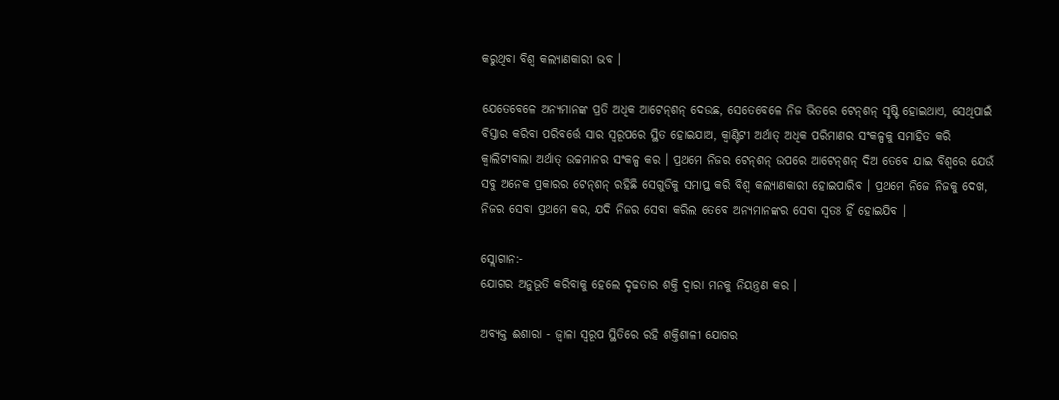କରୁଥିବା ବିଶ୍ୱ କଲ୍ୟାଣକାରୀ ଭବ ।

ଯେତେବେଳେ ଅନ୍ୟମାନଙ୍କ ପ୍ରତି ଅଧିକ ଆଟେନ୍‌ଶନ୍ ଦେଉଛ, ସେତେବେଳେ ନିଜ ଭିତରେ ଟେନ୍‌ଶନ୍ ସୃଷ୍ଟି ହୋଇଥାଏ, ସେଥିପାଇଁ ବିସ୍ତାର କରିବା ପରିବର୍ତ୍ତେ ସାର ସ୍ୱରୂପରେ ସ୍ଥିତ ହୋଇଯାଅ, କ୍ୱାଣ୍ଟିଟୀ ଅର୍ଥାତ୍ ଅଧିକ ପରିମାଣର ସଂକଳ୍ପକୁ ସମାହିତ କରି କ୍ୱାଲିଟୀବାଲା ଅର୍ଥାତ୍ ଉଚ୍ଚମାନର ସଂକଳ୍ପ କର । ପ୍ରଥମେ ନିଜର ଟେନ୍‌ଶନ୍ ଉପରେ ଆଟେନ୍‌ଶନ୍ ଦିଅ ତେବେ ଯାଇ ବିଶ୍ୱରେ ଯେଉଁ ସବୁ ଅନେକ ପ୍ରକାରର ଟେନ୍‌ଶନ୍ ରହିଛି ସେଗୁଡିକୁ ସମାପ୍ତ କରି ବିଶ୍ୱ କଲ୍ୟାଣକାରୀ ହୋଇପାରିବ । ପ୍ରଥମେ ନିଜେ ନିଜକୁ ଦେଖ, ନିଜର ସେବା ପ୍ରଥମେ କର, ଯଦି ନିଜର ସେବା କରିଲ ତେବେ ଅନ୍ୟମାନଙ୍କର ସେବା ସ୍ୱତଃ ହିଁ ହୋଇଯିବ ।

ସ୍ଲୋଗାନ:-
ଯୋଗର ଅନୁଭୂତି କରିବାକୁ ହେଲେ ଦୃଢତାର ଶକ୍ତି ଦ୍ୱାରା ମନକୁ ନିୟନ୍ତ୍ରଣ କର ।

ଅବ୍ୟକ୍ତ ଈଶାରା - ଜ୍ୱାଳା ସ୍ୱରୂପ ସ୍ଥିତିରେ ରହି ଶକ୍ତିଶାଳୀ ଯୋଗର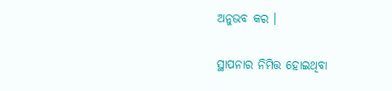ଅନୁଭବ କର ।

ସ୍ଥାପନାର ନିମିତ୍ତ ହୋଇଥିବା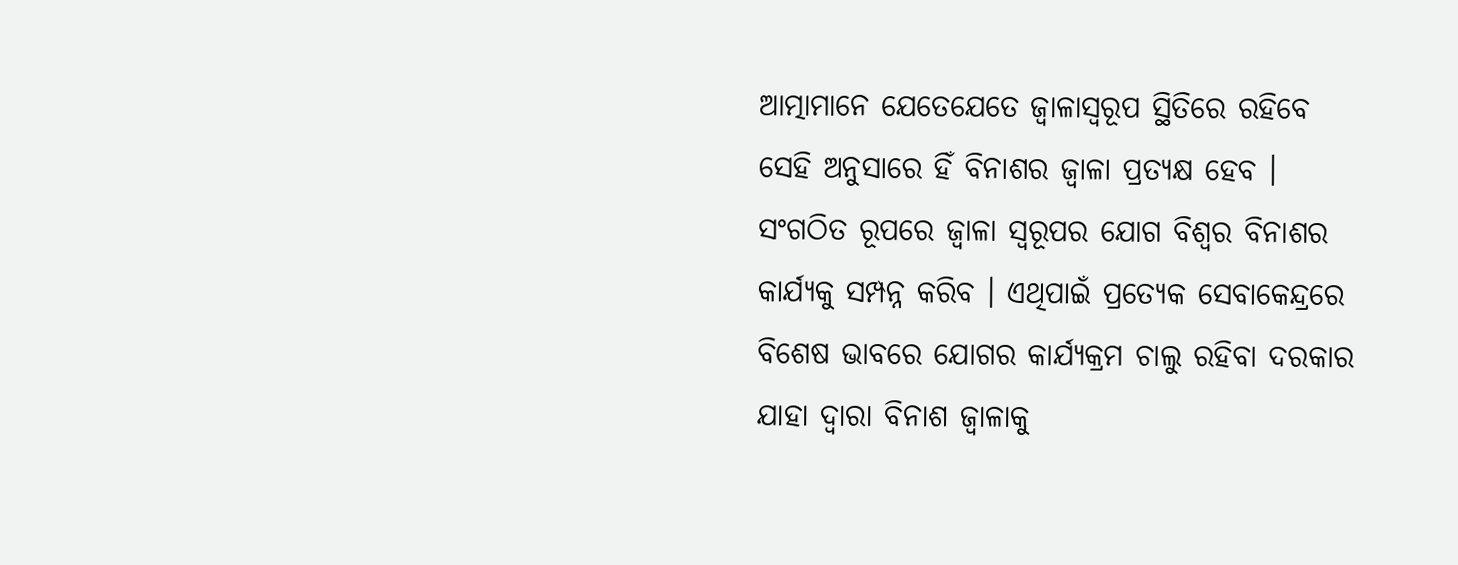ଆତ୍ମାମାନେ ଯେତେଯେତେ ଜ୍ୱାଳାସ୍ୱରୂପ ସ୍ଥିତିରେ ରହିବେ ସେହି ଅନୁସାରେ ହିଁ ବିନାଶର ଜ୍ୱାଳା ପ୍ରତ୍ୟକ୍ଷ ହେବ । ସଂଗଠିତ ରୂପରେ ଜ୍ୱାଳା ସ୍ୱରୂପର ଯୋଗ ବିଶ୍ୱର ବିନାଶର କାର୍ଯ୍ୟକୁ ସମ୍ପନ୍ନ କରିବ । ଏଥିପାଇଁ ପ୍ରତ୍ୟେକ ସେବାକେନ୍ଦ୍ରରେ ବିଶେଷ ଭାବରେ ଯୋଗର କାର୍ଯ୍ୟକ୍ରମ ଚାଲୁ ରହିବା ଦରକାର ଯାହା ଦ୍ୱାରା ବିନାଶ ଜ୍ୱାଳାକୁ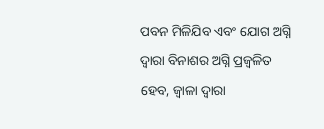ପବନ ମିଳିଯିବ ଏବଂ ଯୋଗ ଅଗ୍ନି ଦ୍ୱାରା ବିନାଶର ଅଗ୍ନି ପ୍ରଜ୍ୱଳିତ ହେବ, ଜ୍ୱାଳା ଦ୍ୱାରା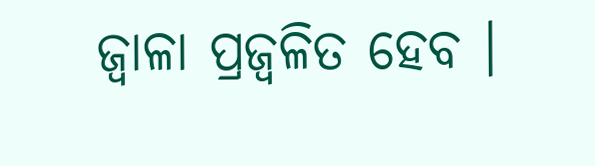ଜ୍ୱାଳା ପ୍ରଜ୍ୱଳିତ ହେବ ।